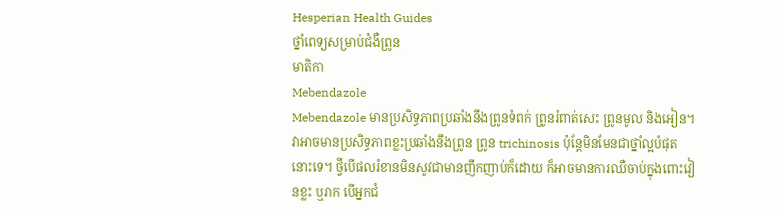Hesperian Health Guides
ថ្នាំពេទ្យសម្រាប់ជំងឺព្រូន
មាតិកា
Mebendazole
Mebendazole មានប្រសិទ្ធភាពប្រឆាំងនឹងព្រូនទំពក់ ព្រូនរំពាត់សេះ ព្រូនមូល និងអៀន។ វាអាចមានប្រសិទ្ធភាពខ្លះប្រឆាំងនឹងព្រូន ព្រូន trichinosis ប៉ុន្តែមិនមែនជាថ្នាំល្អបំផុតនោះទេ។ ថ្វីបើផលរំខានមិនសូវជាមានញឹកញាប់ក៏ដោយ ក៏អាចមានការឈឺចាប់ក្នុងពោះវៀនខ្លះ ឬរាក បើអ្នកជំ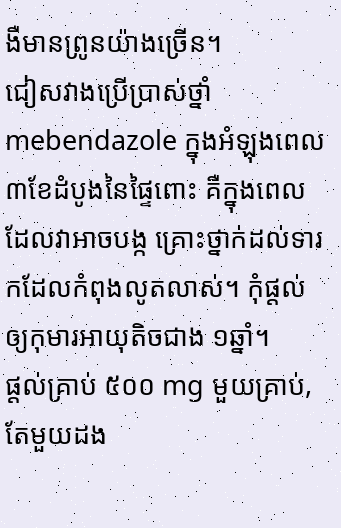ងឺមានព្រូនយ៉ាងច្រើន។
ជៀសវាងប្រើប្រាស់ថ្នាំ mebendazole ក្នុងអំឡុងពេល ៣ខែដំបូងនៃផ្ទៃពោះ គឺក្នុងពេលដែលវាអាចបង្ក គ្រោះថ្នាក់ដល់ទារកដែលកំពុងលូតលាស់។ កុំផ្តល់ឲ្យកុមារអាយុតិចជាង ១ឆ្នាំ។
ផ្តល់គ្រាប់ ៥០០ mg មួយគ្រាប់, តែមួយដង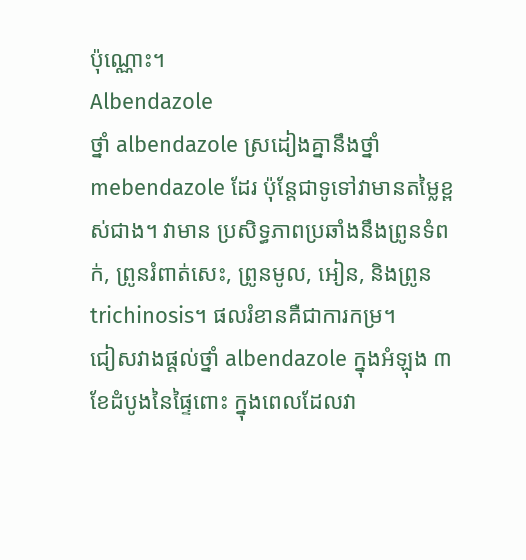ប៉ុណ្ណោះ។
Albendazole
ថ្នាំ albendazole ស្រដៀងគ្នានឹងថ្នាំ mebendazole ដែរ ប៉ុន្តែជាទូទៅវាមានតម្លៃខ្ពស់ជាង។ វាមាន ប្រសិទ្ធភាពប្រឆាំងនឹងព្រូនទំពក់, ព្រូនរំពាត់សេះ, ព្រូនមូល, អៀន, និងព្រូន trichinosis។ ផលរំខានគឺជាការកម្រ។
ជៀសវាងផ្តល់ថ្នាំ albendazole ក្នុងអំឡុង ៣ខែដំបូងនៃផ្ទៃពោះ ក្នុងពេលដែលវា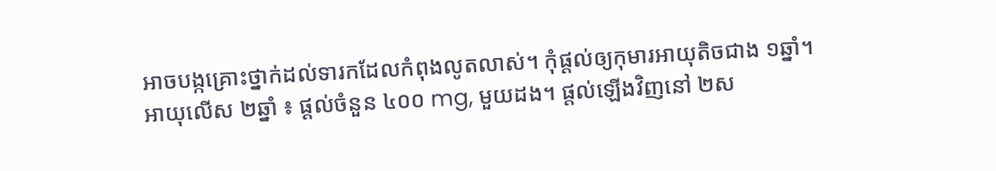អាចបង្កគ្រោះថ្នាក់ដល់ទារកដែលកំពុងលូតលាស់។ កុំផ្តល់ឲ្យកុមារអាយុតិចជាង ១ឆ្នាំ។
អាយុលើស ២ឆ្នាំ ៖ ផ្តល់ចំនួន ៤០០ mg, មួយដង។ ផ្តល់ឡើងវិញនៅ ២ស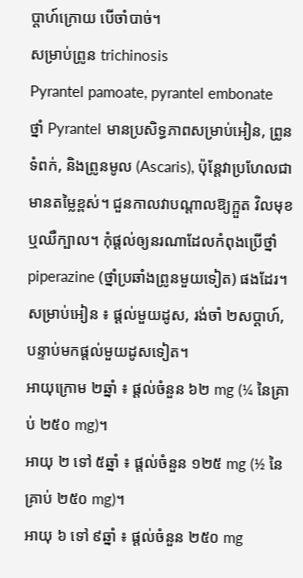ប្តាហ៍ក្រោយ បើចាំបាច់។
សម្រាប់ព្រូន trichinosis
Pyrantel pamoate, pyrantel embonate
ថ្នាំ Pyrantel មានប្រសិទ្ធភាពសម្រាប់អៀន, ព្រូនទំពក់, និងព្រូនមូល (Ascaris), ប៉ុន្តែវាប្រហែលជាមានតម្លៃខ្ពស់។ ជួនកាលវាបណ្តាលឱ្យក្អួត វិលមុខ ឬឈឺក្បាល។ កុំផ្តល់ឲ្យនរណាដែលកំពុងប្រើថ្នាំ piperazine (ថ្នាំប្រឆាំងព្រូនមួយទៀត) ផងដែរ។
សម្រាប់អៀន ៖ ផ្តល់មួយដូស, រង់ចាំ ២សប្តាហ៍, បន្ទាប់មកផ្តល់មួយដូសទៀត។
អាយុក្រោម ២ឆ្នាំ ៖ ផ្តល់ចំនួន ៦២ mg (¼ នៃគ្រាប់ ២៥០ mg)។
អាយុ ២ ទៅ ៥ឆ្នាំ ៖ ផ្តល់ចំនួន ១២៥ mg (½ នៃគ្រាប់ ២៥០ mg)។
អាយុ ៦ ទៅ ៩ឆ្នាំ ៖ ផ្តល់ចំនួន ២៥០ mg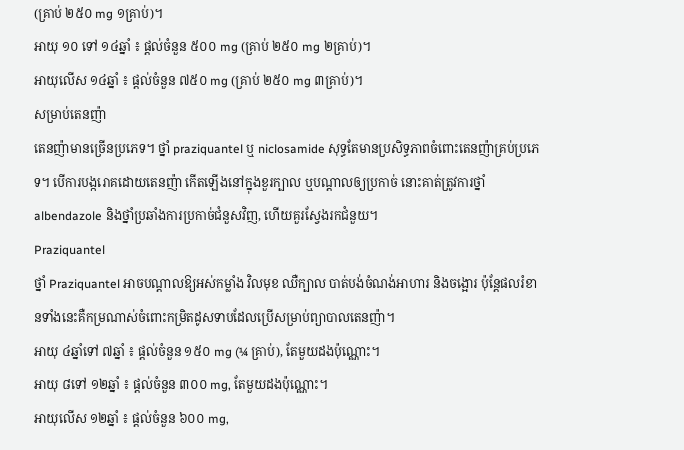(គ្រាប់ ២៥០ mg ១គ្រាប់)។
អាយុ ១០ ទៅ ១៤ឆ្នាំ ៖ ផ្តល់ចំនួន ៥០០ mg (គ្រាប់ ២៥០ mg ២គ្រាប់)។
អាយុលើស ១៤ឆ្នាំ ៖ ផ្តល់ចំនួន ៧៥០ mg (គ្រាប់ ២៥០ mg ៣គ្រាប់)។
សម្រាប់តេនញ៉ា
តេនញ៉ាមានច្រើនប្រភេទ។ ថ្នាំ praziquantel ឬ niclosamide សុទ្ធតែមានប្រសិទ្ធភាពចំពោះតេនញ៉ាគ្រប់ប្រភេទ។ បើការបង្ករោគដោយតេនញ៉ា កើតឡើងនៅក្នុងខួរក្បាល ឬបណ្តាលឲ្យប្រកាច់ នោះគាត់ត្រូវការថ្នាំ albendazole និងថ្នាំប្រឆាំងការប្រកាច់ជំនួសវិញ, ហើយគួរស្វែងរកជំនួយ។
Praziquantel
ថ្នាំ Praziquantel អាចបណ្តាលឱ្យអស់កម្លាំង វិលមុខ ឈឺក្បាល បាត់បង់ចំណង់អាហារ និងចង្អោរ ប៉ុន្តែផលរំខានទាំងនេះគឺកម្រណាស់ចំពោះកម្រិតដូសទាបដែលប្រើសម្រាប់ព្យាបាលតេនញ៉ា។
អាយុ ៤ឆ្នាំទៅ ៧ឆ្នាំ ៖ ផ្តល់ចំនួន ១៥០ mg (¼ គ្រាប់), តែមួយដងប៉ុណ្ណោះ។
អាយុ ៨ទៅ ១២ឆ្នាំ ៖ ផ្តល់ចំនួន ៣០០ mg, តែមួយដងប៉ុណ្ណោះ។
អាយុលើស ១២ឆ្នាំ ៖ ផ្តល់ចំនួន ៦០០ mg,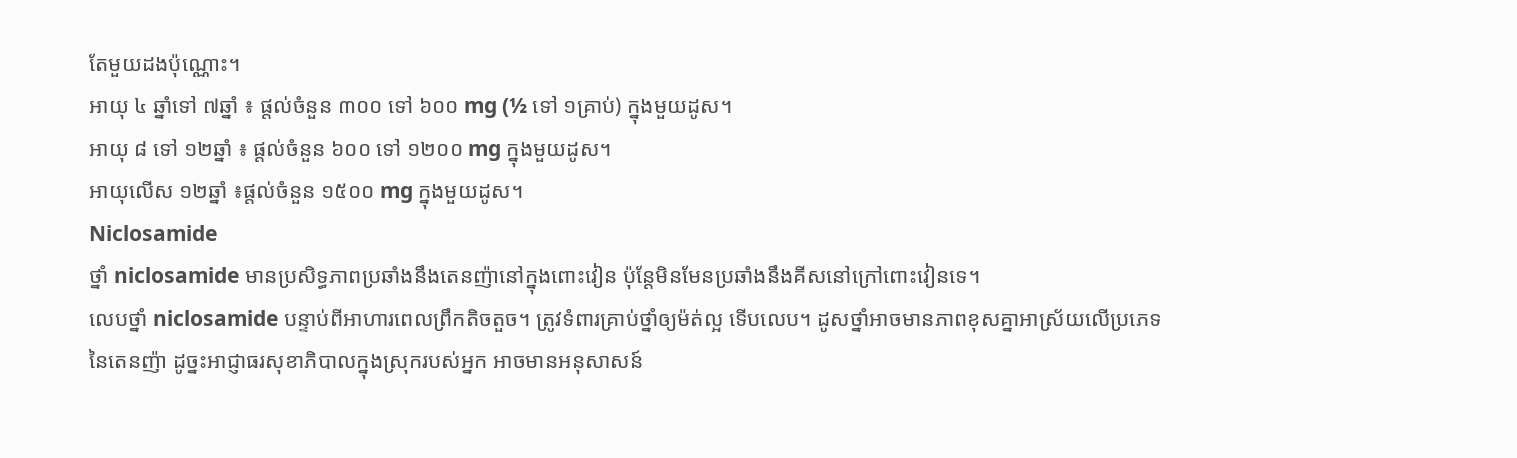តែមួយដងប៉ុណ្ណោះ។
អាយុ ៤ ឆ្នាំទៅ ៧ឆ្នាំ ៖ ផ្តល់ចំនួន ៣០០ ទៅ ៦០០ mg (½ ទៅ ១គ្រាប់) ក្នុងមួយដូស។
អាយុ ៨ ទៅ ១២ឆ្នាំ ៖ ផ្តល់ចំនួន ៦០០ ទៅ ១២០០ mg ក្នុងមួយដូស។
អាយុលើស ១២ឆ្នាំ ៖ផ្តល់ចំនួន ១៥០០ mg ក្នុងមួយដូស។
Niclosamide
ថ្នាំ niclosamide មានប្រសិទ្ធភាពប្រឆាំងនឹងតេនញ៉ានៅក្នុងពោះវៀន ប៉ុន្តែមិនមែនប្រឆាំងនឹងគីសនៅក្រៅពោះវៀនទេ។
លេបថ្នាំ niclosamide បន្ទាប់ពីអាហារពេលព្រឹកតិចតួច។ ត្រូវទំពារគ្រាប់ថ្នាំឲ្យម៉ត់ល្អ ទើបលេប។ ដូសថ្នាំអាចមានភាពខុសគ្នាអាស្រ័យលើប្រភេទនៃតេនញ៉ា ដូច្នះអាជ្ញាធរសុខាភិបាលក្នុងស្រុករបស់អ្នក អាចមានអនុសាសន៍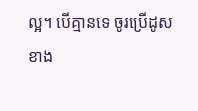ល្អ។ បើគ្មានទេ ចូរប្រើដូសខាង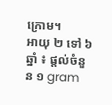ក្រោម។
អាយុ ២ ទៅ ៦ឆ្នាំ ៖ ផ្តល់ចំនួន ១ gram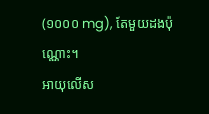(១០០០ mg), តែមួយដងប៉ុណ្ណោះ។
អាយុលើស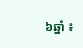៦ឆ្នាំ ៖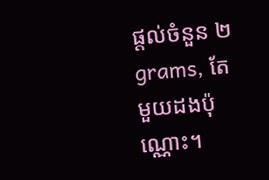ផ្តល់ចំនួន ២ grams, តែមួយដងប៉ុណ្ណោះ។